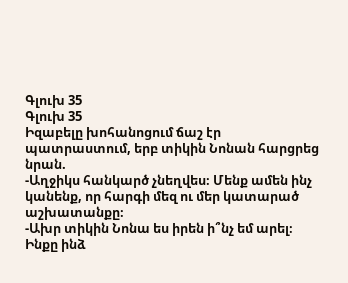Գլուխ 35
Գլուխ 35
Իզաբելը խոհանոցում ճաշ էր պատրաստում, երբ տիկին Նոնան հարցրեց նրան.
-Աղջիկս հանկարծ չնեղվես։ Մենք ամեն ինչ կանենք, որ հարգի մեզ ու մեր կատարած աշխատանքը։
-Ախր տիկին Նոնա ես իրեն ի՞նչ եմ արել։ Ինքը ինձ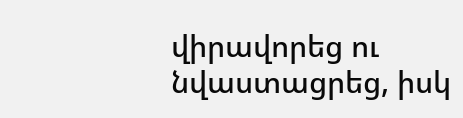վիրավորեց ու նվաստացրեց, իսկ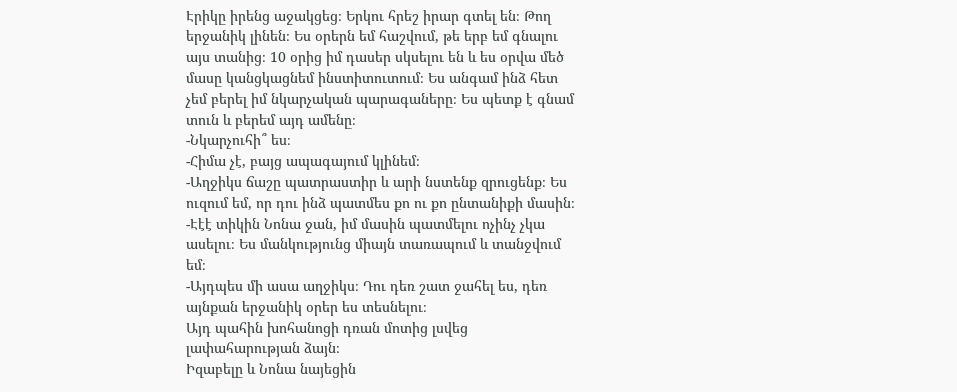Էրիկը իրենց աջակցեց։ Երկու հրեշ իրար գտել են։ Թող երջանիկ լինեն։ Ես օրերն եմ հաշվում, թե երբ եմ գնալու այս տանից։ 10 օրից իմ դասեր սկսելու են և ես օրվա մեծ մասը կանցկացնեմ ինստիտուտում։ Ես անգամ ինձ հետ չեմ բերել իմ նկարչական պարագաները։ Ես պետք է գնամ տուն և բերեմ այդ ամենը։
-Նկարչուհի՞ ես։
-Հիմա չէ, բայց ապագայում կլինեմ։
-Աղջիկս ճաշը պատրաստիր և արի նստենք զրուցենք։ Ես ուզում եմ, որ դու ինձ պատմես քո ու քո ընտանիքի մասին։
-Էէէ տիկին Նոնա ջան, իմ մասին պատմելու ոչինչ չկա ասելու։ Ես մանկությունց միայն տառապում և տանջվում եմ։
-Այդպես մի ասա աղջիկս։ Դու դեռ շատ ջահել ես, դեռ այնքան երջանիկ օրեր ես տեսնելու։
Այդ պահին խոհանոցի դռան մոտից լսվեց լափահարության ձայն։
Իզաբելը և Նոնա նայեցին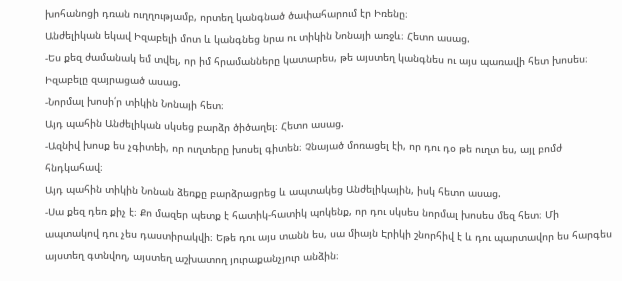խոհանոցի դռան ուղղությամբ, որտեղ կանգնած ծափահարում էր Իռենը։
Անժելիկան եկավ Իզաբելի մոտ և կանգնեց նրա ու տիկին Նոնայի առջև։ Հետո ասաց.
-Ես քեզ ժամանակ եմ տվել, որ իմ հրամանները կատարես, թե այստեղ կանգնես ու այս պառավի հետ խոսես։
Իզաբելը զայրացած ասաց.
-Նորմալ խոսի՛ր տիկին Նոնայի հետ։
Այդ պահին Անժելիկան սկսեց բարձր ծիծաղել։ Հետո ասաց.
-Ազնիվ խոսք ես չգիտեի, որ ուղտերը խոսել գիտեն։ Չնայած մոռացել էի, որ դու դօ թե ուղտ ես, այլ բոմժ հնդկահավ։
Այդ պահին տիկին Նոնան ձեռքը բարձրացրեց և ապտակեց Անժելիկային, իսկ հետո ասաց.
-Սա քեզ դեռ քիչ է։ Քո մազեր պետք է հատիկ-հատիկ պոկենք, որ դու սկսես նորմալ խոսես մեզ հետ։ Մի ապտակով դու չես դաստիրակվի։ Եթե դու այս տանն ես, սա միայն Էրիկի շնորհիվ է և դու պարտավոր ես հարգես այստեղ գտնվող, այստեղ աշխատող յուրաքանչյուր անձին։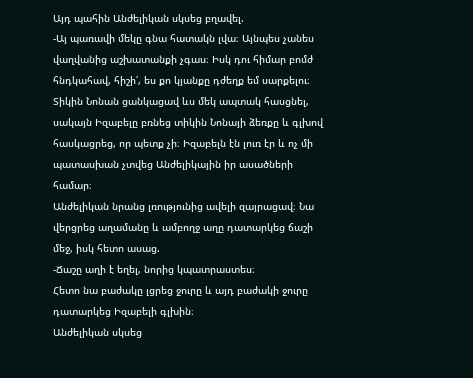Այդ պահին Անժելիկան սկսեց բղավել.
-Այ պառավի մեկը գնա հատակն լվա։ Այնպես չանես վաղվանից աշխատանքի չգաս։ Իսկ դու հիմար բոմժ հնդկահավ, հիշի՛, ես քո կյանքը դժեղք եմ սարքելու։
Տիկին Նոնան ցանկացավ ևս մեկ ապտակ հասցնել, սակայն Իզաբելը բռնեց տիկին Նոնայի ձեռքը և գլխով հասկացրեց, որ պետք չի։ Իզաբելն էն լուռ էր և ոչ մի պատասխան չտվեց Անժելիկային իր ասածների համար։
Անժելիկան նրանց լռությունից ավելի զայրացավ։ Նա վերցրեց աղամանը և ամբողջ աղը դատարկեց ճաշի մեջ, իսկ հետո ասաց.
-Ճաշը աղի է եղել, նորից կպատրաստես։
Հետո նա բաժակը լցրեց ջուրը և այդ բաժակի ջուրը դատարկեց Իզաբելի գլխին։
Անժելիկան սկսեց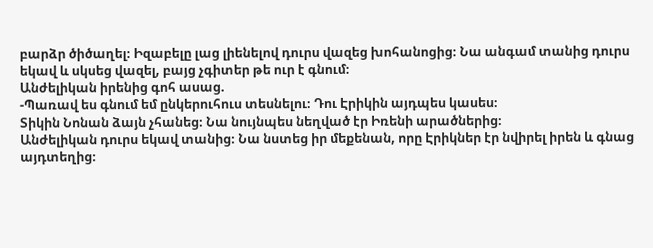բարձր ծիծաղել։ Իզաբելը լաց լիենելով դուրս վազեց խոհանոցից։ Նա անգամ տանից դուրս եկավ և սկսեց վազել, բայց չգիտեր թե ուր է գնում։
Անժելիկան իրենից գոհ ասաց.
-Պառավ ես գնում եմ ընկերուհուս տեսնելու։ Դու Էրիկին այդպես կասես։
Տիկին Նոնան ձայն չհանեց։ Նա նույնպես նեղված էր Իռենի արածներից։
Անժելիկան դուրս եկավ տանից։ Նա նստեց իր մեքենան, որը Էրիկներ էր նվիրել իրեն և գնաց այդտեղից։